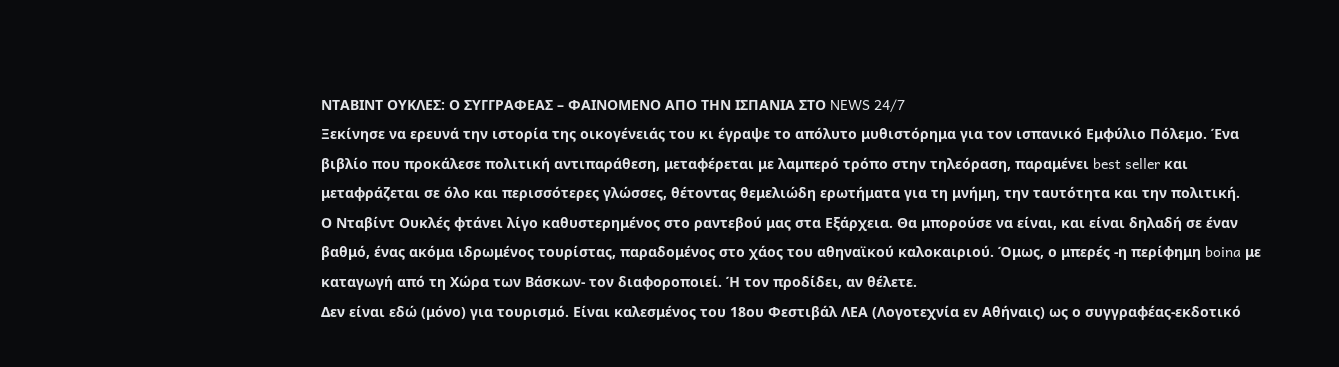ΝΤΑΒΙΝΤ ΟΥΚΛΕΣ: Ο ΣΥΓΓΡΑΦΕΑΣ – ΦΑΙΝΟΜΕΝΟ ΑΠΟ ΤΗΝ ΙΣΠΑΝΙΑ ΣΤΟ NEWS 24/7
Ξεκίνησε να ερευνά την ιστορία της οικογένειάς του κι έγραψε το απόλυτο μυθιστόρημα για τον ισπανικό Εμφύλιο Πόλεμο. Ένα βιβλίο που προκάλεσε πολιτική αντιπαράθεση, μεταφέρεται με λαμπερό τρόπο στην τηλεόραση, παραμένει best seller και μεταφράζεται σε όλο και περισσότερες γλώσσες, θέτοντας θεμελιώδη ερωτήματα για τη μνήμη, την ταυτότητα και την πολιτική.
Ο Νταβίντ Ουκλές φτάνει λίγο καθυστερημένος στο ραντεβού μας στα Εξάρχεια. Θα μπορούσε να είναι, και είναι δηλαδή σε έναν βαθμό, ένας ακόμα ιδρωμένος τουρίστας, παραδομένος στο χάος του αθηναϊκού καλοκαιριού. Όμως, ο μπερές -η περίφημη boina με καταγωγή από τη Χώρα των Βάσκων- τον διαφοροποιεί. Ή τον προδίδει, αν θέλετε.
Δεν είναι εδώ (μόνο) για τουρισμό. Είναι καλεσμένος του 18ου Φεστιβάλ ΛΕΑ (Λογοτεχνία εν Αθήναις) ως ο συγγραφέας-εκδοτικό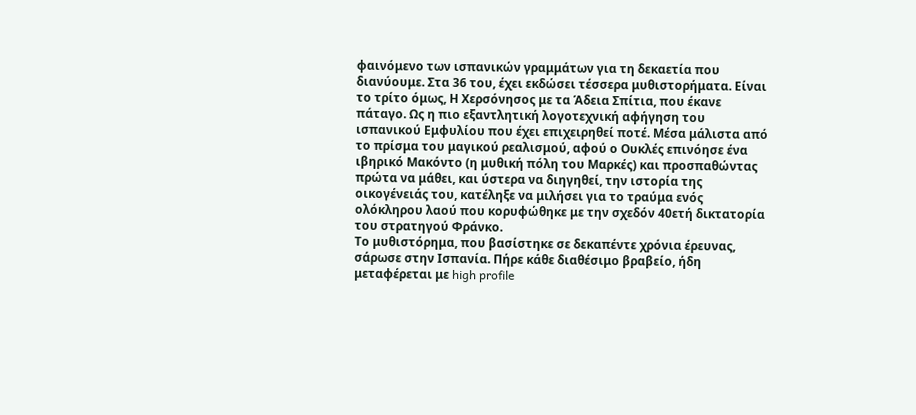φαινόμενο των ισπανικών γραμμάτων για τη δεκαετία που διανύουμε. Στα 36 του, έχει εκδώσει τέσσερα μυθιστορήματα. Είναι το τρίτο όμως, Η Χερσόνησος με τα Άδεια Σπίτια, που έκανε πάταγο. Ως η πιο εξαντλητική λογοτεχνική αφήγηση του ισπανικού Εμφυλίου που έχει επιχειρηθεί ποτέ. Μέσα μάλιστα από το πρίσμα του μαγικού ρεαλισμού, αφού ο Ουκλές επινόησε ένα ιβηρικό Μακόντο (η μυθική πόλη του Μαρκές) και προσπαθώντας πρώτα να μάθει, και ύστερα να διηγηθεί, την ιστορία της οικογένειάς του, κατέληξε να μιλήσει για το τραύμα ενός ολόκληρου λαού που κορυφώθηκε με την σχεδόν 40ετή δικτατορία του στρατηγού Φράνκο.
Το μυθιστόρημα, που βασίστηκε σε δεκαπέντε χρόνια έρευνας, σάρωσε στην Ισπανία. Πήρε κάθε διαθέσιμο βραβείο, ήδη μεταφέρεται με high profile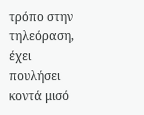τρόπο στην τηλεόραση, έχει πουλήσει κοντά μισό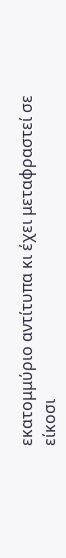εκατομμύριο αντίτυπα κι έχει μεταφραστεί σε είκοσι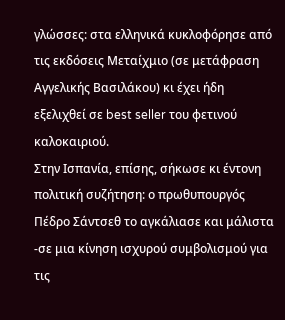γλώσσες: στα ελληνικά κυκλοφόρησε από τις εκδόσεις Μεταίχμιο (σε μετάφραση Αγγελικής Βασιλάκου) κι έχει ήδη εξελιχθεί σε best seller του φετινού καλοκαιριού.
Στην Ισπανία, επίσης, σήκωσε κι έντονη πολιτική συζήτηση: ο πρωθυπουργός Πέδρο Σάντσεθ το αγκάλιασε και μάλιστα -σε μια κίνηση ισχυρού συμβολισμού για τις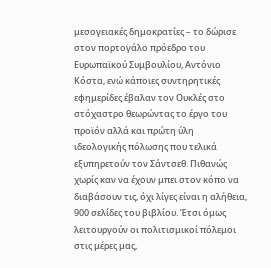μεσογειακές δημοκρατίες – το δώρισε στον πορτογάλο πρόεδρο του Ευρωπαϊκού Συμβουλίου, Αντόνιο Κόστα, ενώ κάποιες συντηρητικές εφημερίδες έβαλαν τον Ουκλές στο στόχαστρο θεωρώντας το έργο του προϊόν αλλά και πρώτη ύλη ιδεολογικής πόλωσης που τελικά εξυπηρετούν τον Σάντσεθ. Πιθανώς χωρίς καν να έχουν μπει στον κόπο να διαβάσουν τις, όχι λίγες είναι η αλήθεια, 900 σελίδες του βιβλίου. Έτσι όμως λειτουργούν οι πολιτισμικοί πόλεμοι στις μέρες μας,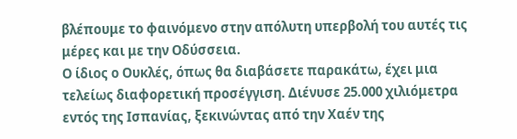βλέπουμε το φαινόμενο στην απόλυτη υπερβολή του αυτές τις μέρες και με την Οδύσσεια.
Ο ίδιος ο Ουκλές, όπως θα διαβάσετε παρακάτω, έχει μια τελείως διαφορετική προσέγγιση. Διένυσε 25.000 χιλιόμετρα εντός της Ισπανίας, ξεκινώντας από την Χαέν της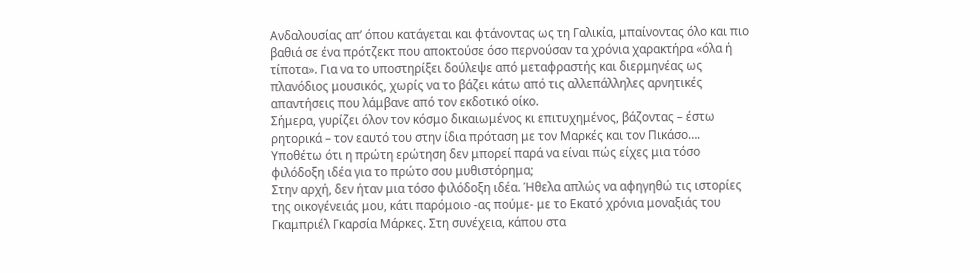Ανδαλουσίας απ’ όπου κατάγεται και φτάνοντας ως τη Γαλικία, μπαίνοντας όλο και πιο βαθιά σε ένα πρότζεκτ που αποκτούσε όσο περνούσαν τα χρόνια χαρακτήρα «όλα ή τίποτα». Για να το υποστηρίξει δούλεψε από μεταφραστής και διερμηνέας ως πλανόδιος μουσικός, χωρίς να το βάζει κάτω από τις αλλεπάλληλες αρνητικές απαντήσεις που λάμβανε από τον εκδοτικό οίκο.
Σήμερα, γυρίζει όλον τον κόσμο δικαιωμένος κι επιτυχημένος, βάζοντας – έστω ρητορικά – τον εαυτό του στην ίδια πρόταση με τον Μαρκές και τον Πικάσο….
Υποθέτω ότι η πρώτη ερώτηση δεν μπορεί παρά να είναι πώς είχες μια τόσο φιλόδοξη ιδέα για το πρώτο σου μυθιστόρημα;
Στην αρχή, δεν ήταν μια τόσο φιλόδοξη ιδέα. Ήθελα απλώς να αφηγηθώ τις ιστορίες της οικογένειάς μου, κάτι παρόμοιο -ας πούμε- με το Εκατό χρόνια μοναξιάς του Γκαμπριέλ Γκαρσία Μάρκες. Στη συνέχεια, κάπου στα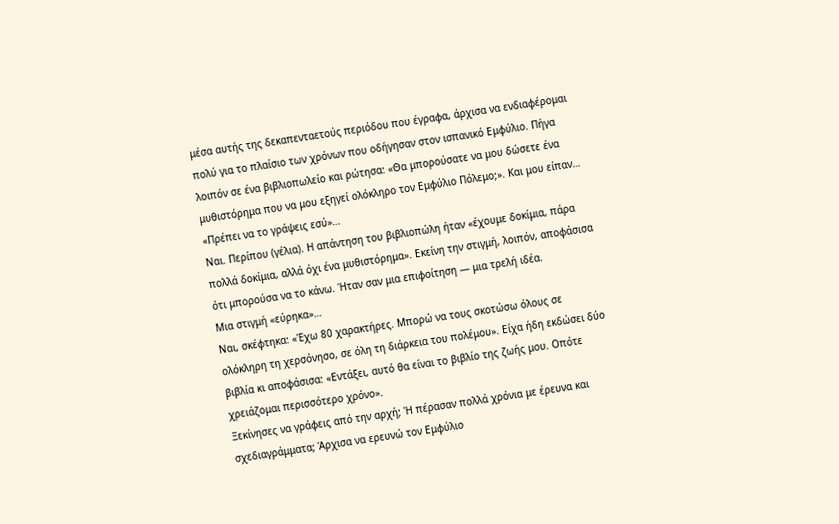μέσα αυτής της δεκαπενταετούς περιόδου που έγραφα, άρχισα να ενδιαφέρομαι πολύ για το πλαίσιο των χρόνων που οδήγησαν στον ισπανικό Εμφύλιο. Πήγα λοιπόν σε ένα βιβλιοπωλείο και ρώτησα: «Θα μπορούσατε να μου δώσετε ένα μυθιστόρημα που να μου εξηγεί ολόκληρο τον Εμφύλιο Πόλεμο;». Και μου είπαν…
«Πρέπει να το γράψεις εσύ»…
Ναι. Περίπου (γέλια). Η απάντηση του βιβλιοπώλη ήταν «έχουμε δοκίμια, πάρα πολλά δοκίμια, αλλά όχι ένα μυθιστόρημα». Εκείνη την στιγμή, λοιπόν, αποφάσισα ότι μπορούσα να το κάνω. Ήταν σαν μια επιφοίτηση — μια τρελή ιδέα.
Μια στιγμή «εύρηκα»…
Ναι, σκέφτηκα: «Έχω 80 χαρακτήρες. Μπορώ να τους σκοτώσω όλους σε ολόκληρη τη χερσόνησο, σε όλη τη διάρκεια του πολέμου». Είχα ήδη εκδώσει δύο βιβλία κι αποφάσισα: «Εντάξει, αυτό θα είναι το βιβλίο της ζωής μου. Οπότε χρειάζομαι περισσότερο χρόνο».
Ξεκίνησες να γράφεις από την αρχή; Ή πέρασαν πολλά χρόνια με έρευνα και σχεδιαγράμματα; Άρχισα να ερευνώ τον Εμφύλιο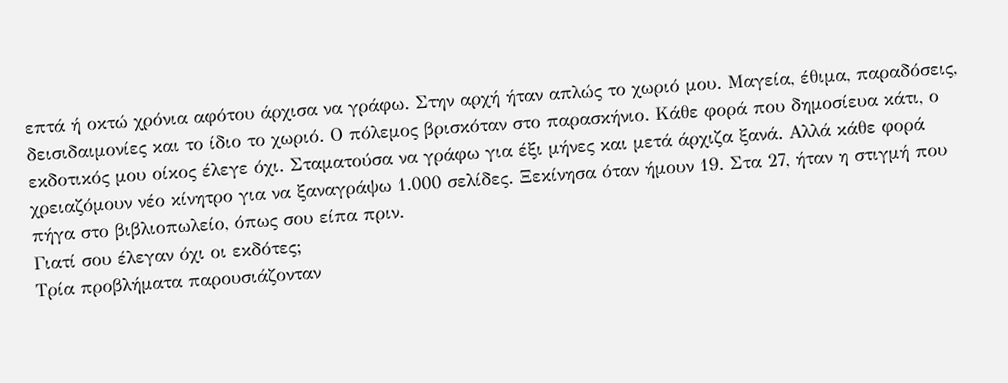επτά ή οκτώ χρόνια αφότου άρχισα να γράφω. Στην αρχή ήταν απλώς το χωριό μου. Μαγεία, έθιμα, παραδόσεις, δεισιδαιμονίες και το ίδιο το χωριό. Ο πόλεμος βρισκόταν στο παρασκήνιο. Κάθε φορά που δημοσίευα κάτι, ο εκδοτικός μου οίκος έλεγε όχι. Σταματούσα να γράφω για έξι μήνες και μετά άρχιζα ξανά. Αλλά κάθε φορά χρειαζόμουν νέο κίνητρο για να ξαναγράψω 1.000 σελίδες. Ξεκίνησα όταν ήμουν 19. Στα 27, ήταν η στιγμή που πήγα στο βιβλιοπωλείο, όπως σου είπα πριν.
Γιατί σου έλεγαν όχι οι εκδότες;
Τρία προβλήματα παρουσιάζονταν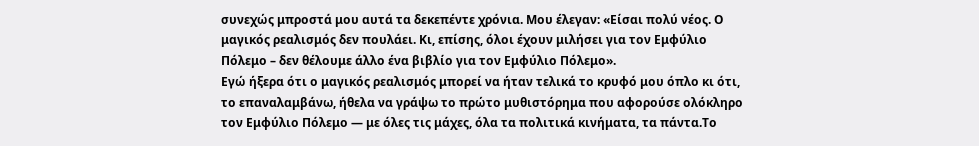συνεχώς μπροστά μου αυτά τα δεκεπέντε χρόνια. Μου έλεγαν: «Είσαι πολύ νέος. Ο μαγικός ρεαλισμός δεν πουλάει. Κι, επίσης, όλοι έχουν μιλήσει για τον Εμφύλιο Πόλεμο – δεν θέλουμε άλλο ένα βιβλίο για τον Εμφύλιο Πόλεμο».
Εγώ ήξερα ότι ο μαγικός ρεαλισμός μπορεί να ήταν τελικά το κρυφό μου όπλο κι ότι, το επαναλαμβάνω, ήθελα να γράψω το πρώτο μυθιστόρημα που αφορούσε ολόκληρο τον Εμφύλιο Πόλεμο — με όλες τις μάχες, όλα τα πολιτικά κινήματα, τα πάντα.Το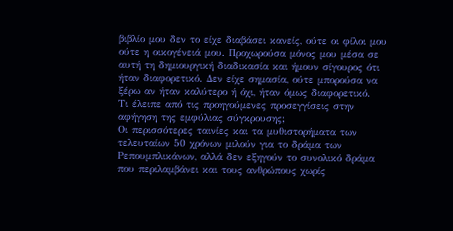βιβλίο μου δεν το είχε διαβάσει κανείς, ούτε οι φίλοι μου ούτε η οικογένειά μου. Προχωρούσα μόνος μου μέσα σε αυτή τη δημιουργική διαδικασία και ήμουν σίγουρος ότι ήταν διαφορετικό. Δεν είχε σημασία, ούτε μπορούσα να ξέρω αν ήταν καλύτερο ή όχι, ήταν όμως διαφορετικό.
Τι έλειπε από τις προηγούμενες προσεγγίσεις στην αφήγηση της εμφύλιας σύγκρουσης;
Οι περισσότερες ταινίες και τα μυθιστορήματα των τελευταίων 50 χρόνων μιλούν για το δράμα των Ρεπουμπλικάνων, αλλά δεν εξηγούν το συνολικό δράμα που περιλαμβάνει και τους ανθρώπους χωρίς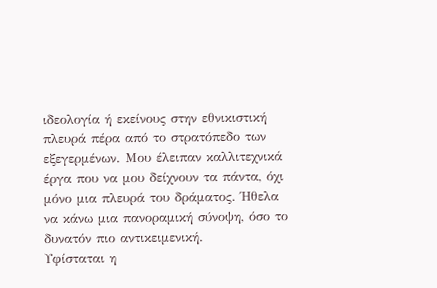ιδεολογία ή εκείνους στην εθνικιστική πλευρά πέρα από το στρατόπεδο των εξεγερμένων. Μου έλειπαν καλλιτεχνικά έργα που να μου δείχνουν τα πάντα, όχι μόνο μια πλευρά του δράματος. Ήθελα να κάνω μια πανοραμική σύνοψη, όσο το δυνατόν πιο αντικειμενική.
Υφίσταται η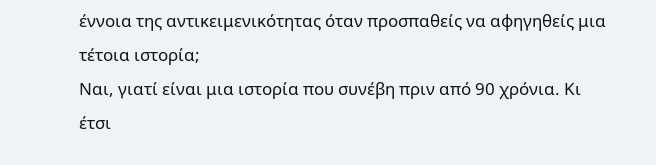έννοια της αντικειμενικότητας όταν προσπαθείς να αφηγηθείς μια τέτοια ιστορία;
Ναι, γιατί είναι μια ιστορία που συνέβη πριν από 90 χρόνια. Κι έτσι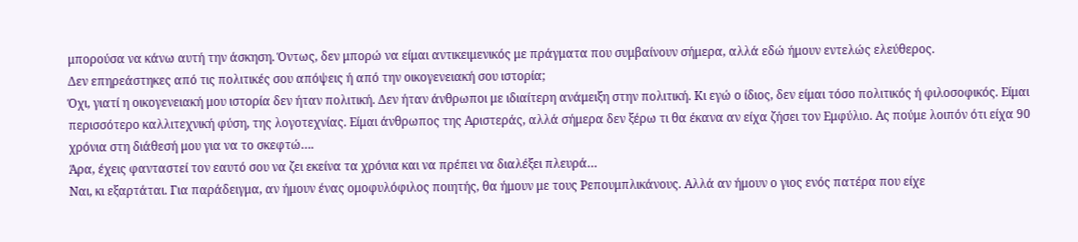μπορούσα να κάνω αυτή την άσκηση. Όντως, δεν μπορώ να είμαι αντικειμενικός με πράγματα που συμβαίνουν σήμερα, αλλά εδώ ήμουν εντελώς ελεύθερος.
Δεν επηρεάστηκες από τις πολιτικές σου απόψεις ή από την οικογενειακή σου ιστορία;
Όχι, γιατί η οικογενειακή μου ιστορία δεν ήταν πολιτική. Δεν ήταν άνθρωποι με ιδιαίτερη ανάμειξη στην πολιτική. Κι εγώ ο ίδιος, δεν είμαι τόσο πολιτικός ή φιλοσοφικός. Είμαι περισσότερο καλλιτεχνική φύση, της λογοτεχνίας. Είμαι άνθρωπος της Αριστεράς, αλλά σήμερα δεν ξέρω τι θα έκανα αν είχα ζήσει τον Εμφύλιο. Ας πούμε λοιπόν ότι είχα 90 χρόνια στη διάθεσή μου για να το σκεφτώ….
Άρα, έχεις φανταστεί τον εαυτό σου να ζει εκείνα τα χρόνια και να πρέπει να διαλέξει πλευρά…
Ναι, κι εξαρτάται. Για παράδειγμα, αν ήμουν ένας ομοφυλόφιλος ποιητής, θα ήμουν με τους Ρεπουμπλικάνους. Αλλά αν ήμουν ο γιος ενός πατέρα που είχε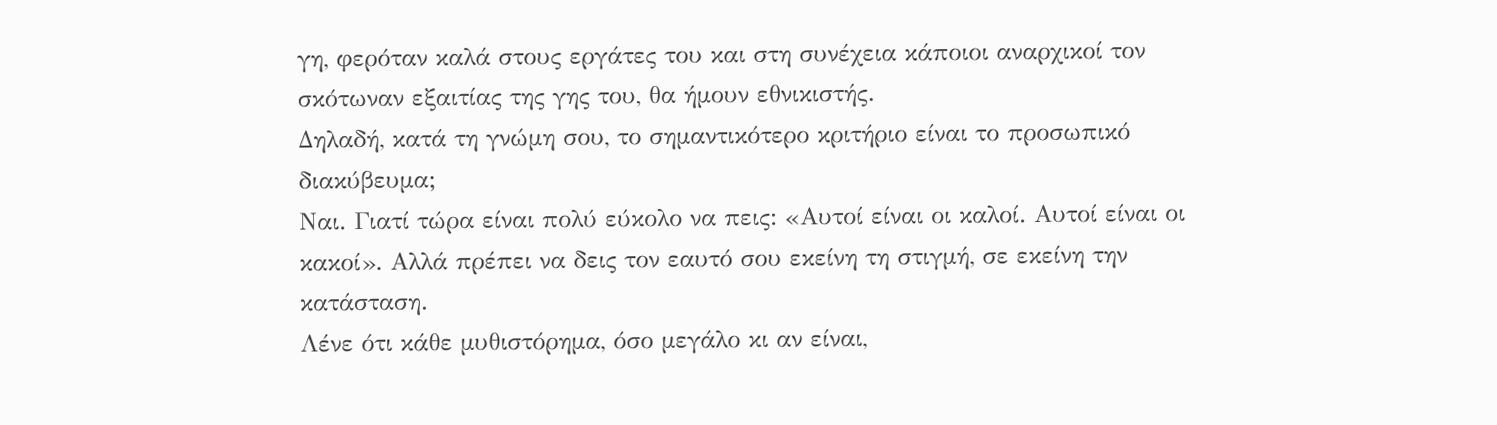γη, φερόταν καλά στους εργάτες του και στη συνέχεια κάποιοι αναρχικοί τον σκότωναν εξαιτίας της γης του, θα ήμουν εθνικιστής.
Δηλαδή, κατά τη γνώμη σου, το σημαντικότερο κριτήριο είναι το προσωπικό διακύβευμα;
Ναι. Γιατί τώρα είναι πολύ εύκολο να πεις: «Αυτοί είναι οι καλοί. Αυτοί είναι οι κακοί». Αλλά πρέπει να δεις τον εαυτό σου εκείνη τη στιγμή, σε εκείνη την κατάσταση.
Λένε ότι κάθε μυθιστόρημα, όσο μεγάλο κι αν είναι,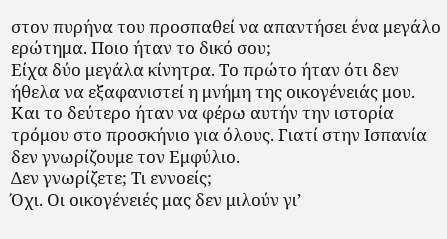στον πυρήνα του προσπαθεί να απαντήσει ένα μεγάλο ερώτημα. Ποιο ήταν το δικό σου;
Είχα δύο μεγάλα κίνητρα. Το πρώτο ήταν ότι δεν ήθελα να εξαφανιστεί η μνήμη της οικογένειάς μου. Και το δεύτερο ήταν να φέρω αυτήν την ιστορία τρόμου στο προσκήνιο για όλους. Γιατί στην Ισπανία δεν γνωρίζουμε τον Εμφύλιο.
Δεν γνωρίζετε; Τι εννοείς;
Όχι. Οι οικογένειές μας δεν μιλούν γι’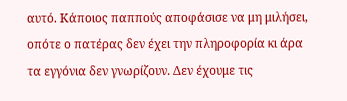αυτό. Κάποιος παππούς αποφάσισε να μη μιλήσει, οπότε ο πατέρας δεν έχει την πληροφορία κι άρα τα εγγόνια δεν γνωρίζουν. Δεν έχουμε τις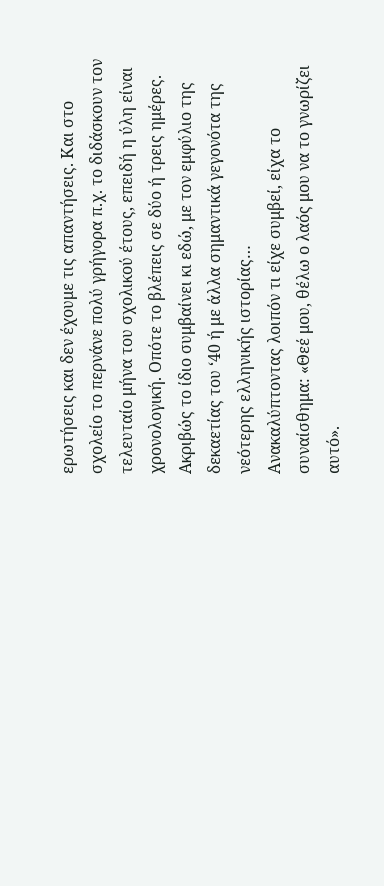ερωτήσεις και δεν έχουμε τις απαντήσεις. Και στο σχολείο το περνάνε πολύ γρήγορα π.χ. το διδάσκουν τον τελευταίο μήνα του σχολικού έτους, επειδή η ύλη είναι χρονολογική. Οπότε το βλέπεις σε δύο ή τρεις ημέρες.
Ακριβώς το ίδιο συμβαίνει κι εδώ, με τον εμφύλιο της δεκαετίας του ‘40 ή με άλλα σημαντικά γεγονότα της νεότερης ελληνικής ιστορίας…
Ανακαλύπτοντας λοιπόν τι είχε συμβεί, είχα το συναίσθημα: «Θεέ μου, θέλω ο λαός μου να το γνωρίζει αυτό».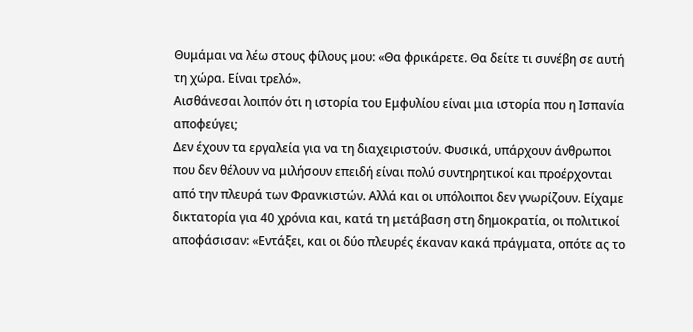Θυμάμαι να λέω στους φίλους μου: «Θα φρικάρετε. Θα δείτε τι συνέβη σε αυτή τη χώρα. Είναι τρελό».
Αισθάνεσαι λοιπόν ότι η ιστορία του Εμφυλίου είναι μια ιστορία που η Ισπανία αποφεύγει;
Δεν έχουν τα εργαλεία για να τη διαχειριστούν. Φυσικά, υπάρχουν άνθρωποι που δεν θέλουν να μιλήσουν επειδή είναι πολύ συντηρητικοί και προέρχονται από την πλευρά των Φρανκιστών. Αλλά και οι υπόλοιποι δεν γνωρίζουν. Είχαμε δικτατορία για 40 χρόνια και, κατά τη μετάβαση στη δημοκρατία, οι πολιτικοί αποφάσισαν: «Εντάξει, και οι δύο πλευρές έκαναν κακά πράγματα, οπότε ας το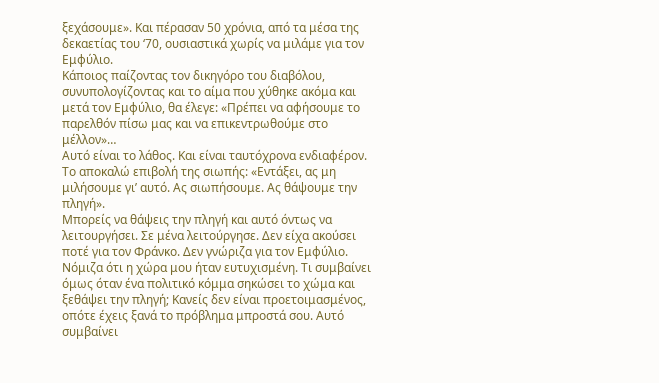ξεχάσουμε». Και πέρασαν 50 χρόνια, από τα μέσα της δεκαετίας του ‘70, ουσιαστικά χωρίς να μιλάμε για τον Εμφύλιο.
Κάποιος παίζοντας τον δικηγόρο του διαβόλου, συνυπολογίζοντας και το αίμα που χύθηκε ακόμα και μετά τον Εμφύλιο, θα έλεγε: «Πρέπει να αφήσουμε το παρελθόν πίσω μας και να επικεντρωθούμε στο μέλλον»…
Αυτό είναι το λάθος. Και είναι ταυτόχρονα ενδιαφέρον. Το αποκαλώ επιβολή της σιωπής: «Εντάξει, ας μη μιλήσουμε γι’ αυτό. Ας σιωπήσουμε. Ας θάψουμε την πληγή».
Μπορείς να θάψεις την πληγή και αυτό όντως να λειτουργήσει. Σε μένα λειτούργησε. Δεν είχα ακούσει ποτέ για τον Φράνκο. Δεν γνώριζα για τον Εμφύλιο. Νόμιζα ότι η χώρα μου ήταν ευτυχισμένη. Τι συμβαίνει όμως όταν ένα πολιτικό κόμμα σηκώσει το χώμα και ξεθάψει την πληγή; Κανείς δεν είναι προετοιμασμένος, οπότε έχεις ξανά το πρόβλημα μπροστά σου. Αυτό συμβαίνει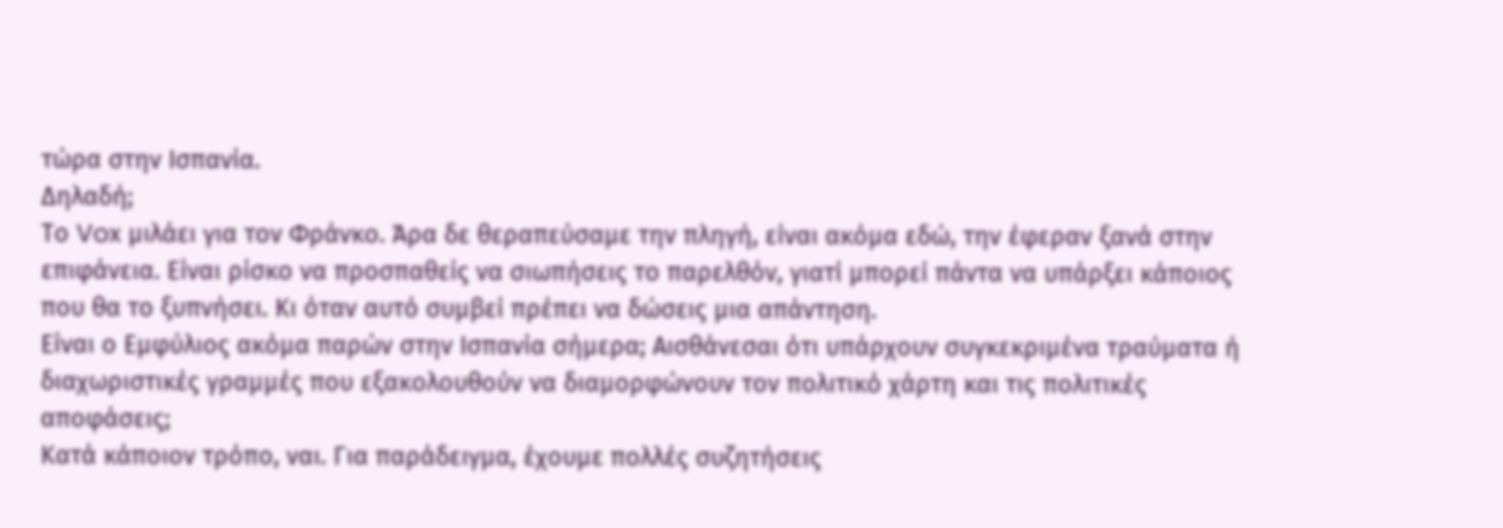τώρα στην Ισπανία.
Δηλαδή;
Το Vox μιλάει για τον Φράνκο. Άρα δε θεραπεύσαμε την πληγή, είναι ακόμα εδώ, την έφεραν ξανά στην επιφάνεια. Είναι ρίσκο να προσπαθείς να σιωπήσεις το παρελθόν, γιατί μπορεί πάντα να υπάρξει κάποιος που θα το ξυπνήσει. Κι όταν αυτό συμβεί πρέπει να δώσεις μια απάντηση.
Είναι ο Εμφύλιος ακόμα παρών στην Ισπανία σήμερα; Αισθάνεσαι ότι υπάρχουν συγκεκριμένα τραύματα ή διαχωριστικές γραμμές που εξακολουθούν να διαμορφώνουν τον πολιτικό χάρτη και τις πολιτικές αποφάσεις;
Κατά κάποιον τρόπο, ναι. Για παράδειγμα, έχουμε πολλές συζητήσεις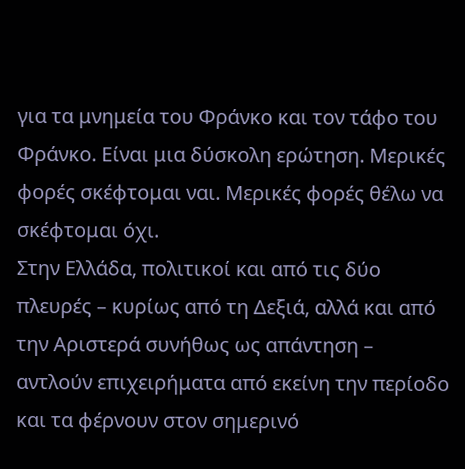για τα μνημεία του Φράνκο και τον τάφο του Φράνκο. Είναι μια δύσκολη ερώτηση. Μερικές φορές σκέφτομαι ναι. Μερικές φορές θέλω να σκέφτομαι όχι.
Στην Ελλάδα, πολιτικοί και από τις δύο πλευρές – κυρίως από τη Δεξιά, αλλά και από την Αριστερά συνήθως ως απάντηση – αντλούν επιχειρήματα από εκείνη την περίοδο και τα φέρνουν στον σημερινό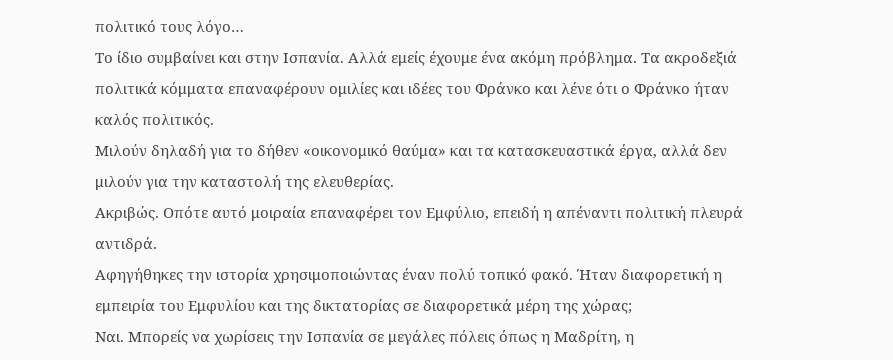πολιτικό τους λόγο…
Το ίδιο συμβαίνει και στην Ισπανία. Αλλά εμείς έχουμε ένα ακόμη πρόβλημα. Τα ακροδεξιά πολιτικά κόμματα επαναφέρουν ομιλίες και ιδέες του Φράνκο και λένε ότι ο Φράνκο ήταν καλός πολιτικός.
Μιλούν δηλαδή για το δήθεν «οικονομικό θαύμα» και τα κατασκευαστικά έργα, αλλά δεν μιλούν για την καταστολή της ελευθερίας.
Ακριβώς. Οπότε αυτό μοιραία επαναφέρει τον Εμφύλιο, επειδή η απέναντι πολιτική πλευρά αντιδρά.
Αφηγήθηκες την ιστορία χρησιμοποιώντας έναν πολύ τοπικό φακό. Ήταν διαφορετική η εμπειρία του Εμφυλίου και της δικτατορίας σε διαφορετικά μέρη της χώρας;
Ναι. Μπορείς να χωρίσεις την Ισπανία σε μεγάλες πόλεις όπως η Μαδρίτη, η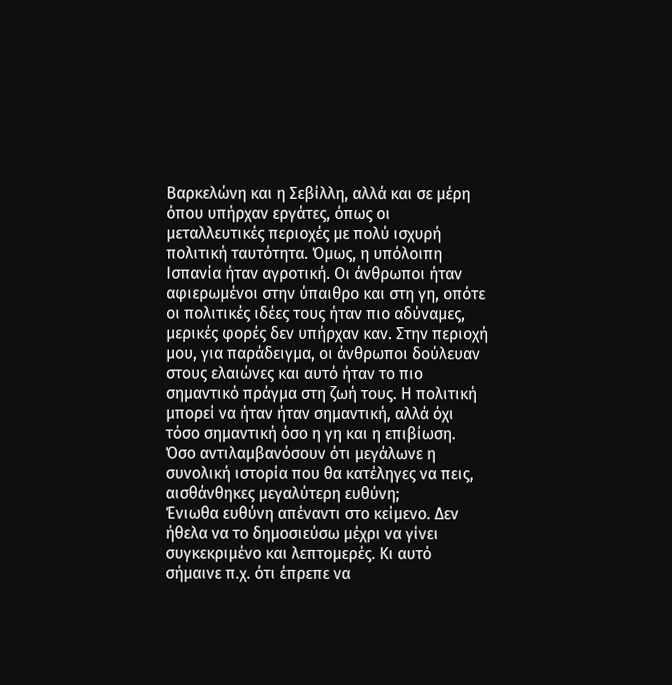Βαρκελώνη και η Σεβίλλη, αλλά και σε μέρη όπου υπήρχαν εργάτες, όπως οι μεταλλευτικές περιοχές με πολύ ισχυρή πολιτική ταυτότητα. Όμως, η υπόλοιπη Ισπανία ήταν αγροτική. Οι άνθρωποι ήταν αφιερωμένοι στην ύπαιθρο και στη γη, οπότε οι πολιτικές ιδέες τους ήταν πιο αδύναμες, μερικές φορές δεν υπήρχαν καν. Στην περιοχή μου, για παράδειγμα, οι άνθρωποι δούλευαν στους ελαιώνες και αυτό ήταν το πιο σημαντικό πράγμα στη ζωή τους. Η πολιτική μπορεί να ήταν ήταν σημαντική, αλλά όχι τόσο σημαντική όσο η γη και η επιβίωση.
Όσο αντιλαμβανόσουν ότι μεγάλωνε η συνολική ιστορία που θα κατέληγες να πεις, αισθάνθηκες μεγαλύτερη ευθύνη;
Ένιωθα ευθύνη απέναντι στο κείμενο. Δεν ήθελα να το δημοσιεύσω μέχρι να γίνει συγκεκριμένο και λεπτομερές. Κι αυτό σήμαινε π.χ. ότι έπρεπε να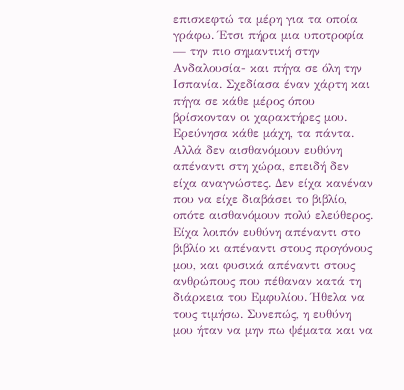επισκεφτώ τα μέρη για τα οποία γράφω. Έτσι πήρα μια υποτροφία — την πιο σημαντική στην Ανδαλουσία- και πήγα σε όλη την Ισπανία. Σχεδίασα έναν χάρτη και πήγα σε κάθε μέρος όπου βρίσκονταν οι χαρακτήρες μου. Ερεύνησα κάθε μάχη, τα πάντα.
Αλλά δεν αισθανόμουν ευθύνη απέναντι στη χώρα, επειδή δεν είχα αναγνώστες. Δεν είχα κανέναν που να είχε διαβάσει το βιβλίο, οπότε αισθανόμουν πολύ ελεύθερος. Είχα λοιπόν ευθύνη απέναντι στο βιβλίο κι απέναντι στους προγόνους μου, και φυσικά απέναντι στους ανθρώπους που πέθαναν κατά τη διάρκεια του Εμφυλίου. Ήθελα να τους τιμήσω. Συνεπώς, η ευθύνη μου ήταν να μην πω ψέματα και να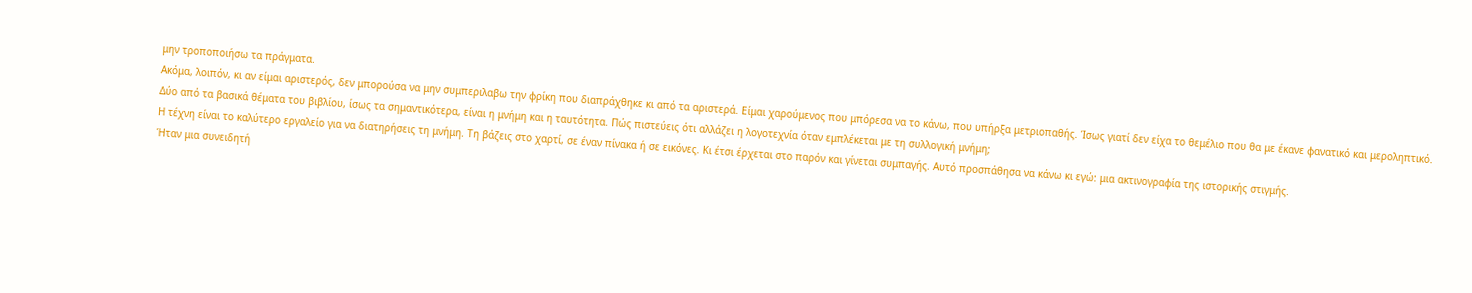μην τροποποιήσω τα πράγματα.
Ακόμα, λοιπόν, κι αν είμαι αριστερός, δεν μπορούσα να μην συμπεριλαβω την φρίκη που διαπράχθηκε κι από τα αριστερά. Είμαι χαρούμενος που μπόρεσα να το κάνω, που υπήρξα μετριοπαθής. Ίσως γιατί δεν είχα το θεμέλιο που θα με έκανε φανατικό και μεροληπτικό.
Δύο από τα βασικά θέματα του βιβλίου, ίσως τα σημαντικότερα, είναι η μνήμη και η ταυτότητα. Πώς πιστεύεις ότι αλλάζει η λογοτεχνία όταν εμπλέκεται με τη συλλογική μνήμη;
Η τέχνη είναι το καλύτερο εργαλείο για να διατηρήσεις τη μνήμη. Τη βάζεις στο χαρτί, σε έναν πίνακα ή σε εικόνες. Κι έτσι έρχεται στο παρόν και γίνεται συμπαγής. Αυτό προσπάθησα να κάνω κι εγώ: μια ακτινογραφία της ιστορικής στιγμής.
Ήταν μια συνειδητή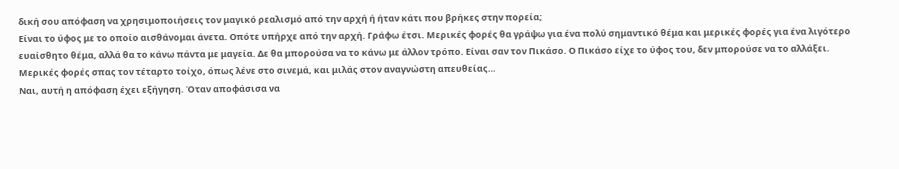δική σου απόφαση να χρησιμοποιήσεις τον μαγικό ρεαλισμό από την αρχή ή ήταν κάτι που βρήκες στην πορεία;
Είναι το ύφος με το οποίο αισθάνομαι άνετα. Οπότε υπήρχε από την αρχή. Γράφω έτσι. Μερικές φορές θα γράψω για ένα πολύ σημαντικό θέμα και μερικές φορές για ένα λιγότερο ευαίσθητο θέμα, αλλά θα το κάνω πάντα με μαγεία. Δε θα μπορούσα να το κάνω με άλλον τρόπο. Είναι σαν τον Πικάσο. Ο Πικάσο είχε το ύφος του, δεν μπορούσε να το αλλάξει.
Μερικές φορές σπας τον τέταρτο τοίχο, όπως λένε στο σινεμά, και μιλάς στον αναγνώστη απευθείας…
Ναι, αυτή η απόφαση έχει εξήγηση. Όταν αποφάσισα να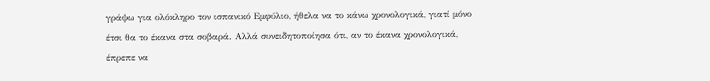γράψω για ολόκληρο τον ισπανικό Εμφύλιο, ήθελα να το κάνω χρονολογικά, γιατί μόνο έτσι θα το έκανα στα σοβαρά. Αλλά συνειδητοποίησα ότι, αν το έκανα χρονολογικά, έπρεπε να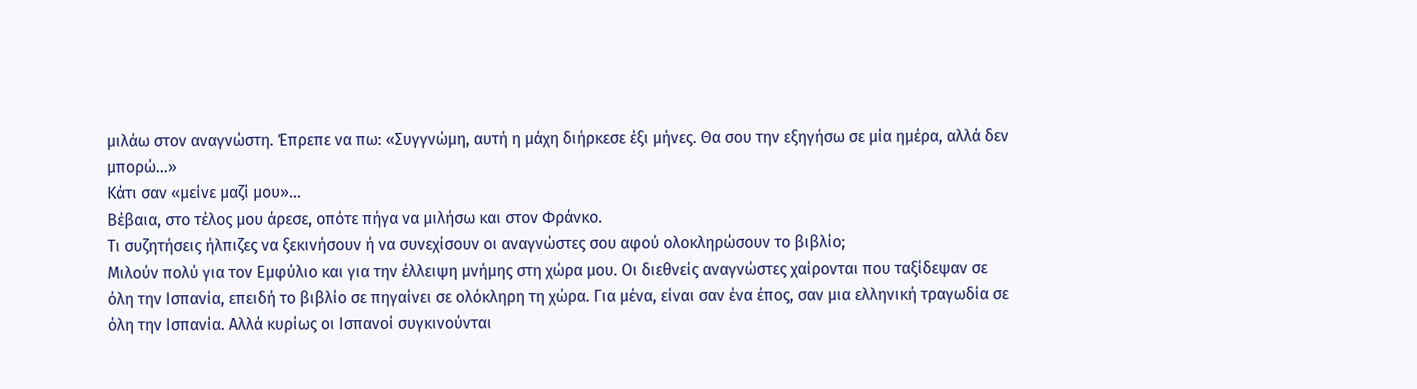μιλάω στον αναγνώστη. Έπρεπε να πω: «Συγγνώμη, αυτή η μάχη διήρκεσε έξι μήνες. Θα σου την εξηγήσω σε μία ημέρα, αλλά δεν μπορώ…»
Κάτι σαν «μείνε μαζί μου»…
Βέβαια, στο τέλος μου άρεσε, οπότε πήγα να μιλήσω και στον Φράνκο.
Τι συζητήσεις ήλπιζες να ξεκινήσουν ή να συνεχίσουν οι αναγνώστες σου αφού ολοκληρώσουν το βιβλίο;
Μιλούν πολύ για τον Εμφύλιο και για την έλλειψη μνήμης στη χώρα μου. Οι διεθνείς αναγνώστες χαίρονται που ταξίδεψαν σε όλη την Ισπανία, επειδή το βιβλίο σε πηγαίνει σε ολόκληρη τη χώρα. Για μένα, είναι σαν ένα έπος, σαν μια ελληνική τραγωδία σε όλη την Ισπανία. Αλλά κυρίως οι Ισπανοί συγκινούνται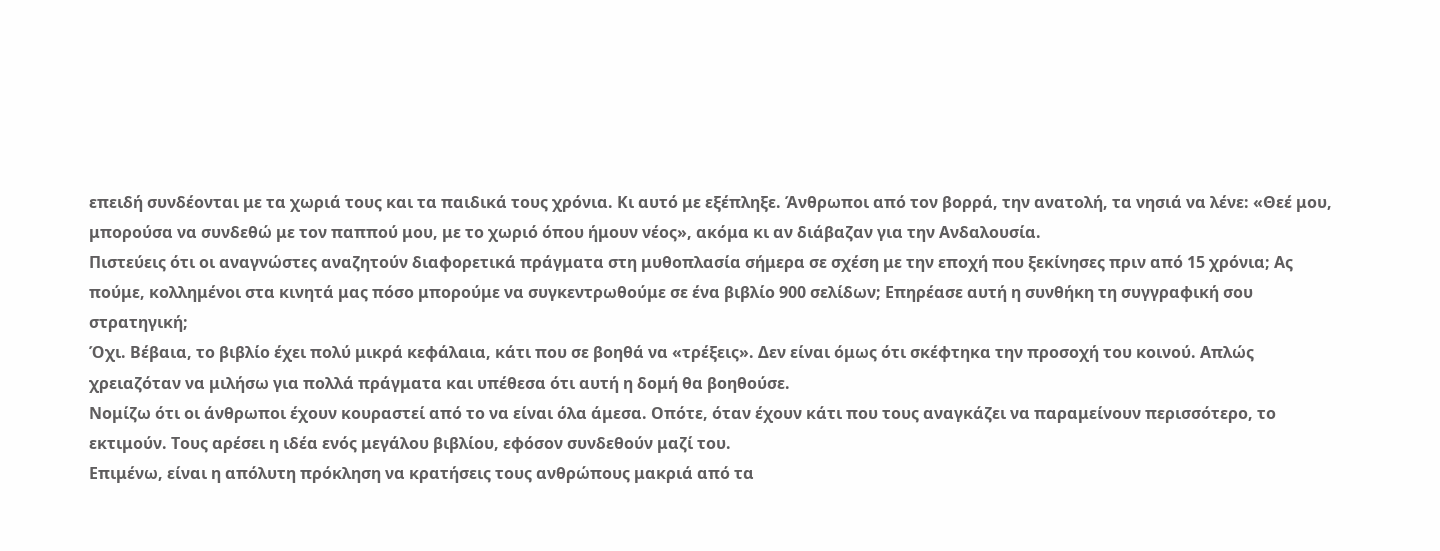επειδή συνδέονται με τα χωριά τους και τα παιδικά τους χρόνια. Κι αυτό με εξέπληξε. Άνθρωποι από τον βορρά, την ανατολή, τα νησιά να λένε: «Θεέ μου, μπορούσα να συνδεθώ με τον παππού μου, με το χωριό όπου ήμουν νέος», ακόμα κι αν διάβαζαν για την Ανδαλουσία.
Πιστεύεις ότι οι αναγνώστες αναζητούν διαφορετικά πράγματα στη μυθοπλασία σήμερα σε σχέση με την εποχή που ξεκίνησες πριν από 15 χρόνια; Ας πούμε, κολλημένοι στα κινητά μας πόσο μπορούμε να συγκεντρωθούμε σε ένα βιβλίο 900 σελίδων; Επηρέασε αυτή η συνθήκη τη συγγραφική σου στρατηγική;
Όχι. Βέβαια, το βιβλίο έχει πολύ μικρά κεφάλαια, κάτι που σε βοηθά να «τρέξεις». Δεν είναι όμως ότι σκέφτηκα την προσοχή του κοινού. Απλώς χρειαζόταν να μιλήσω για πολλά πράγματα και υπέθεσα ότι αυτή η δομή θα βοηθούσε.
Νομίζω ότι οι άνθρωποι έχουν κουραστεί από το να είναι όλα άμεσα. Οπότε, όταν έχουν κάτι που τους αναγκάζει να παραμείνουν περισσότερο, το εκτιμούν. Τους αρέσει η ιδέα ενός μεγάλου βιβλίου, εφόσον συνδεθούν μαζί του.
Επιμένω, είναι η απόλυτη πρόκληση να κρατήσεις τους ανθρώπους μακριά από τα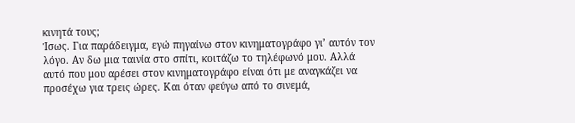κινητά τους;
Ίσως. Για παράδειγμα, εγώ πηγαίνω στον κινηματογράφο γι’ αυτόν τον λόγο. Αν δω μια ταινία στο σπίτι, κοιτάζω το τηλέφωνό μου. Αλλά αυτό που μου αρέσει στον κινηματογράφο είναι ότι με αναγκάζει να προσέχω για τρεις ώρες. Και όταν φεύγω από το σινεμά,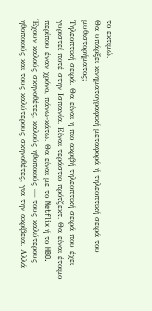το εκτιμώ.
Θα υπάρξει κινηματογραφική μεταφορά ή τηλεοπτική σειρά του μυθιστορήματος;
Τηλεοπτική σειρά. Θα είναι η πιο ακριβή τηλεοπτική σειρά που έχει γυριστεί ποτέ στην Ισπανία. Είναι τεράστιο πρότζεκτ. Θα είναι έτοιμο περίπου έναν χρόνο, πάνω-κάτω. Θα είναι με το Netflix ή το HBO. Έχουν καλούς σκηνοθέτες, καλούς ηθοποιούς — τους καλύτερους ηθοποιούς και τους καλύτερους σκηνοθέτες, για την ακρίβεια. Αλλά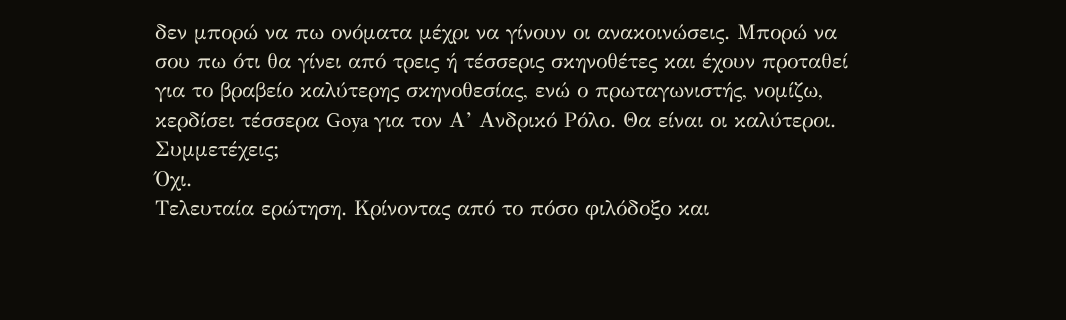δεν μπορώ να πω ονόματα μέχρι να γίνουν οι ανακοινώσεις. Μπορώ να σου πω ότι θα γίνει από τρεις ή τέσσερις σκηνοθέτες και έχουν προταθεί για το βραβείο καλύτερης σκηνοθεσίας, ενώ ο πρωταγωνιστής, νομίζω, κερδίσει τέσσερα Goya για τον Α’ Ανδρικό Ρόλο. Θα είναι οι καλύτεροι.
Συμμετέχεις;
Όχι.
Τελευταία ερώτηση. Κρίνοντας από το πόσο φιλόδοξο και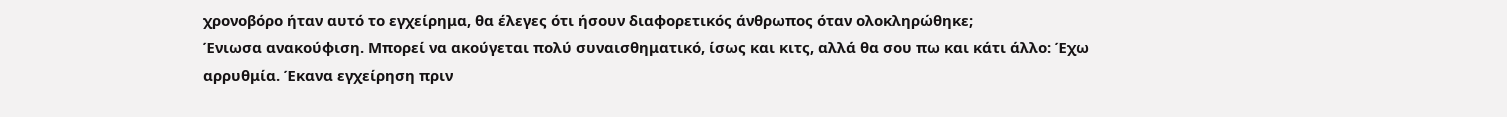χρονοβόρο ήταν αυτό το εγχείρημα, θα έλεγες ότι ήσουν διαφορετικός άνθρωπος όταν ολοκληρώθηκε;
Ένιωσα ανακούφιση. Μπορεί να ακούγεται πολύ συναισθηματικό, ίσως και κιτς, αλλά θα σου πω και κάτι άλλο: Έχω αρρυθμία. Έκανα εγχείρηση πριν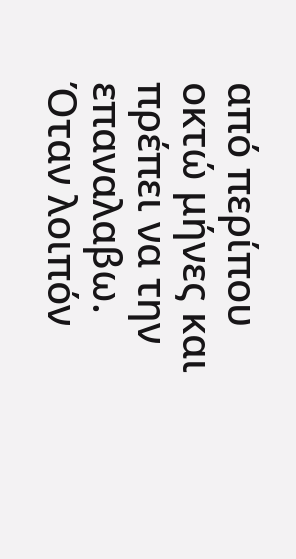από περίπου οκτώ μήνες και πρέπει να την επαναλαβω. Όταν λοιπόν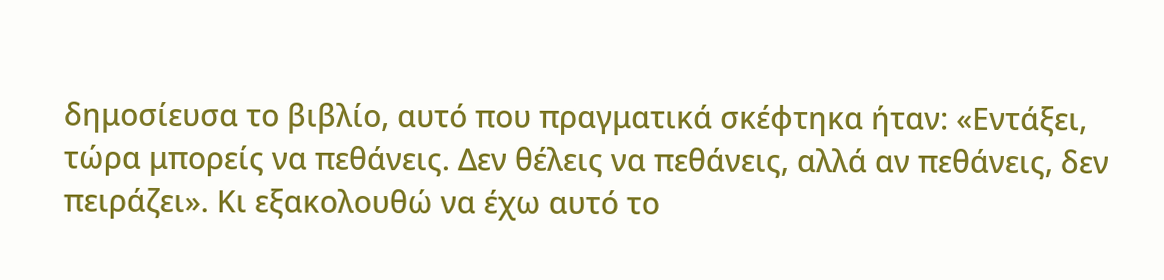δημοσίευσα το βιβλίο, αυτό που πραγματικά σκέφτηκα ήταν: «Εντάξει, τώρα μπορείς να πεθάνεις. Δεν θέλεις να πεθάνεις, αλλά αν πεθάνεις, δεν πειράζει». Κι εξακολουθώ να έχω αυτό το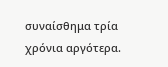συναίσθημα τρία χρόνια αργότερα.